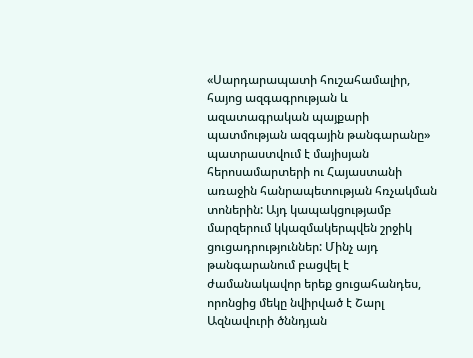«Սարդարապատի հուշահամալիր, հայոց ազգագրության և ազատագրական պայքարի պատմության ազգային թանգարանը» պատրաստվում է մայիսյան հերոսամարտերի ու Հայաստանի առաջին հանրապետության հռչակման տոներին: Այդ կապակցությամբ մարզերում կկազմակերպվեն շրջիկ ցուցադրություններ: Մինչ այդ թանգարանում բացվել է ժամանակավոր երեք ցուցահանդես, որոնցից մեկը նվիրված է Շարլ Ազնավուրի ծննդյան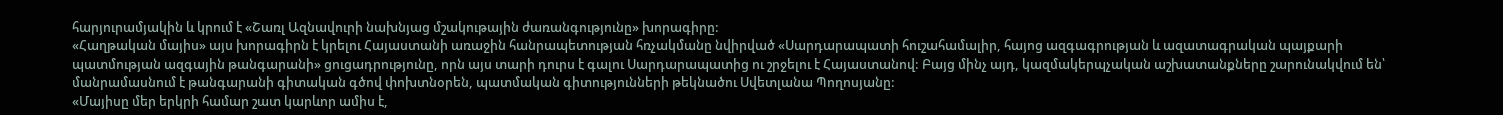հարյուրամյակին և կրում է «Շառլ Ազնավուրի նախնյաց մշակութային ժառանգությունը» խորագիրը:
«Հաղթական մայիս» այս խորագիրն է կրելու Հայաստանի առաջին հանրապետության հռչակմանը նվիրված «Սարդարապատի հուշահամալիր, հայոց ազգագրության և ազատագրական պայքարի պատմության ազգային թանգարանի» ցուցադրությունը, որն այս տարի դուրս է գալու Սարդարապատից ու շրջելու է Հայաստանով: Բայց մինչ այդ, կազմակերպչական աշխատանքները շարունակվում են՝ մանրամասնում է թանգարանի գիտական գծով փոխտնօրեն, պատմական գիտությունների թեկնածու Սվետլանա Պողոսյանը:
«Մայիսը մեր երկրի համար շատ կարևոր ամիս է,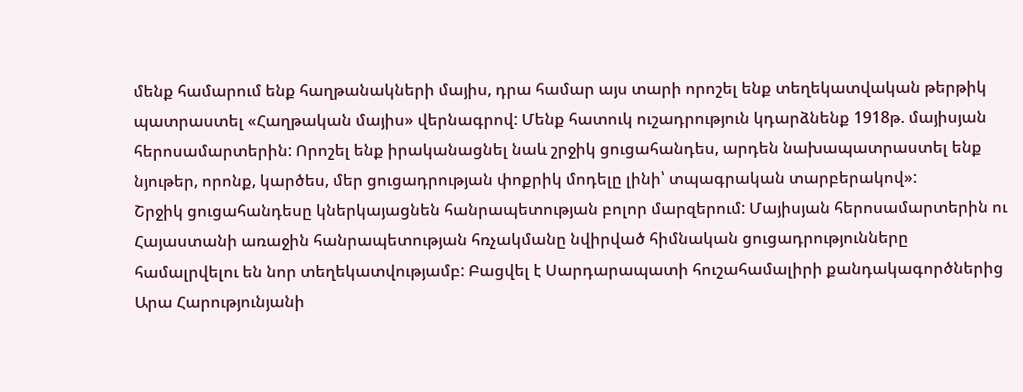մենք համարում ենք հաղթանակների մայիս, դրա համար այս տարի որոշել ենք տեղեկատվական թերթիկ պատրաստել «Հաղթական մայիս» վերնագրով: Մենք հատուկ ուշադրություն կդարձնենք 1918թ. մայիսյան հերոսամարտերին: Որոշել ենք իրականացնել նաև շրջիկ ցուցահանդես, արդեն նախապատրաստել ենք նյութեր, որոնք, կարծես, մեր ցուցադրության փոքրիկ մոդելը լինի՝ տպագրական տարբերակով»:
Շրջիկ ցուցահանդեսը կներկայացնեն հանրապետության բոլոր մարզերում: Մայիսյան հերոսամարտերին ու Հայաստանի առաջին հանրապետության հռչակմանը նվիրված հիմնական ցուցադրությունները համալրվելու են նոր տեղեկատվությամբ: Բացվել է Սարդարապատի հուշահամալիրի քանդակագործներից Արա Հարությունյանի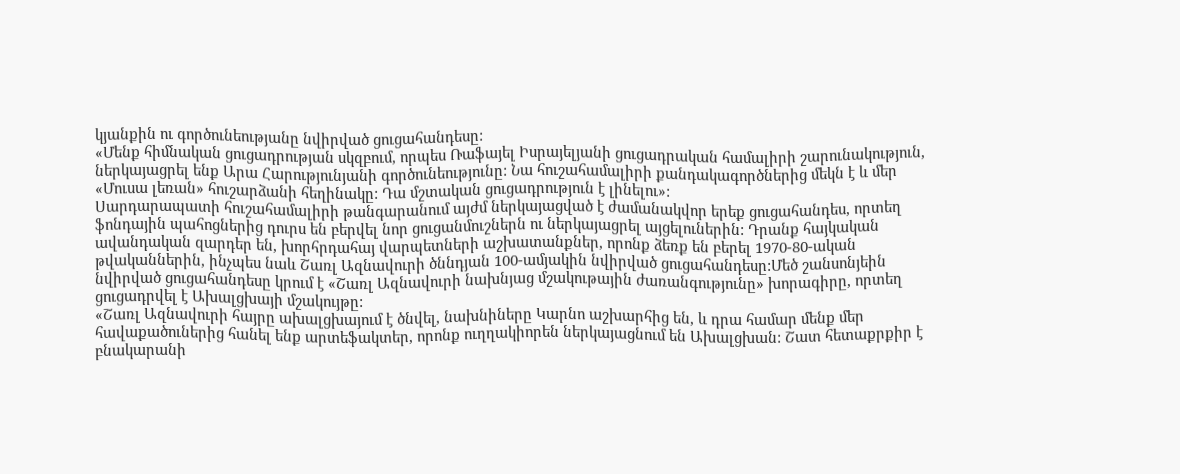կյանքին ու գործունեությանը նվիրված ցուցահանդեսը:
«Մենք հիմնական ցուցադրության սկզբում, որպես Ռաֆայել Իսրայելյանի ցուցադրական համալիրի շարունակություն, ներկայացրել ենք Արա Հարությունյանի գործունեությունը: Նա հուշահամալիրի քանդակագործներից մեկն է և մեր «Մուսա լեռան» հուշարձանի հեղինակը: Դա մշտական ցուցադրություն է լինելու»:
Սարդարապատի հուշահամալիրի թանգարանում այժմ ներկայացված է ժամանակվոր երեք ցուցահանդես, որտեղ ֆոնդային պահոցներից դուրս են բերվել նոր ցուցանմուշներն ու ներկայացրել այցելուներին: Դրանք հայկական ավանդական զարդեր են, խորհրդահայ վարպետների աշխատանքներ, որոնք ձեռք են բերել 1970-80-ական թվականներին, ինչպես նաև Շառլ Ազնավուրի ծննդյան 100-ամյակին նվիրված ցուցահանդեսը:Մեծ շանսոնյեին նվիրված ցուցահանդեսը կրում է «Շառլ Ազնավուրի նախնյաց մշակութային ժառանգությունը» խորագիրը, որտեղ ցուցադրվել է Ախալցխայի մշակույթը:
«Շառլ Ազնավուրի հայրը ախալցխայում է ծնվել, նախնիները Կարնո աշխարհից են, և դրա համար մենք մեր հավաքածուներից հանել ենք արտեֆակտեր, որոնք ուղղակիորեն ներկայացնում են Ախալցխան: Շատ հետաքրքիր է բնակարանի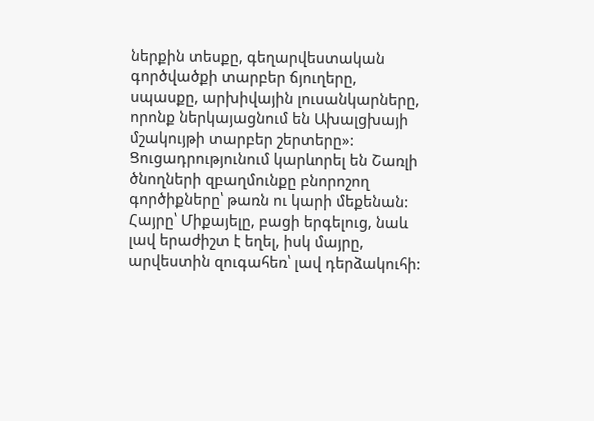ներքին տեսքը, գեղարվեստական գործվածքի տարբեր ճյուղերը, սպասքը, արխիվային լուսանկարները, որոնք ներկայացնում են Ախալցխայի մշակույթի տարբեր շերտերը»:
Ցուցադրությունում կարևորել են Շառլի ծնողների զբաղմունքը բնորոշող գործիքները՝ թառն ու կարի մեքենան: Հայրը՝ Միքայելը, բացի երգելուց, նաև լավ երաժիշտ է եղել, իսկ մայրը, արվեստին զուգահեռ՝ լավ դերձակուհի: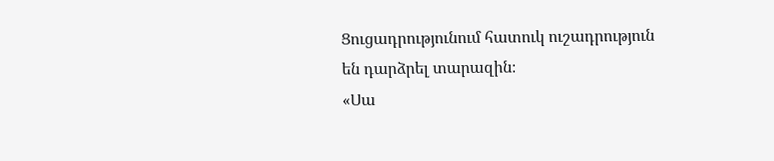Ցուցադրությունում հատուկ ուշադրություն են դարձրել տարազին։
«Սա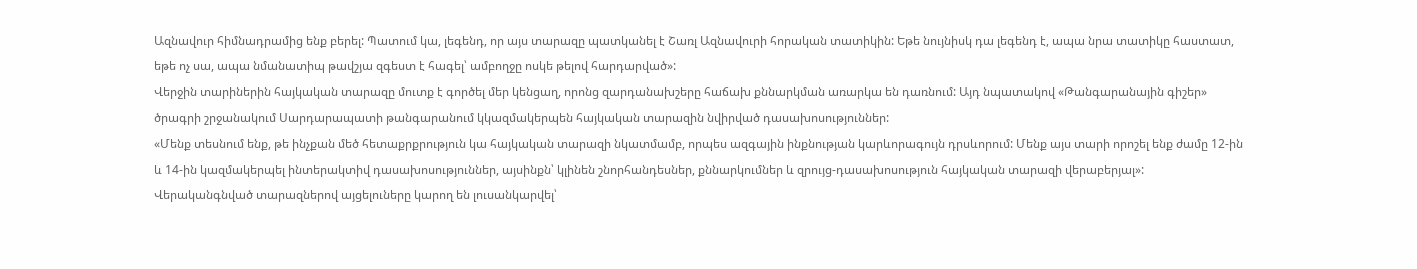Ազնավուր հիմնադրամից ենք բերել: Պատում կա, լեգենդ, որ այս տարազը պատկանել է Շառլ Ազնավուրի հորական տատիկին: Եթե նույնիսկ դա լեգենդ է, ապա նրա տատիկը հաստատ, եթե ոչ սա, ապա նմանատիպ թավշյա զգեստ է հագել՝ ամբողջը ոսկե թելով հարդարված»:
Վերջին տարիներին հայկական տարազը մուտք է գործել մեր կենցաղ, որոնց զարդանախշերը հաճախ քննարկման առարկա են դառնում: Այդ նպատակով «Թանգարանային գիշեր» ծրագրի շրջանակում Սարդարապատի թանգարանում կկազմակերպեն հայկական տարազին նվիրված դասախոսություններ:
«Մենք տեսնում ենք, թե ինչքան մեծ հետաքրքրություն կա հայկական տարազի նկատմամբ, որպես ազգային ինքնության կարևորագույն դրսևորում: Մենք այս տարի որոշել ենք ժամը 12-ին և 14-ին կազմակերպել ինտերակտիվ դասախոսություններ, այսինքն՝ կլինեն շնորհանդեսներ, քննարկումներ և զրույց-դասախոսություն հայկական տարազի վերաբերյալ»:
Վերականգնված տարազներով այցելուները կարող են լուսանկարվել՝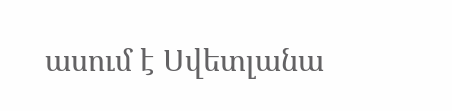ասում է Սվետլանա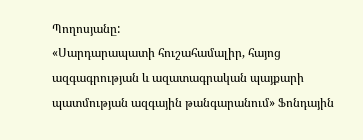Պողոսյանը:
«Սարդարապատի հուշահամալիր, հայոց ազգագրության և ազատագրական պայքարի պատմության ազգային թանգարանում» Ֆոնդային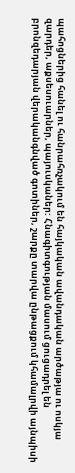պահոցներից հանել ու հանրահռչակում են հայկական ավանդական արծաթյա ու ոսկյա զարդեր, աքսեսուարներ, պայուսկաներ: Հնագիտգության մասում ցուցադրել են բրոնզեդարյան վերականգնված գոտիներ, շարքը տարվա ընթացքում կհամալրվի այնպիսի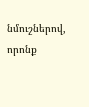նմուշներով, որոնք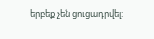երբեք չեն ցուցադրվել: